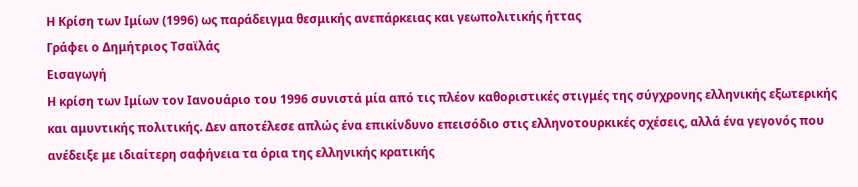Η Κρίση των Ιμίων (1996) ως παράδειγμα θεσμικής ανεπάρκειας και γεωπολιτικής ήττας
Γράφει ο Δημήτριος Τσαϊλάς
Εισαγωγή
Η κρίση των Ιμίων τον Ιανουάριο του 1996 συνιστά μία από τις πλέον καθοριστικές στιγμές της σύγχρονης ελληνικής εξωτερικής και αμυντικής πολιτικής. Δεν αποτέλεσε απλώς ένα επικίνδυνο επεισόδιο στις ελληνοτουρκικές σχέσεις, αλλά ένα γεγονός που ανέδειξε με ιδιαίτερη σαφήνεια τα όρια της ελληνικής κρατικής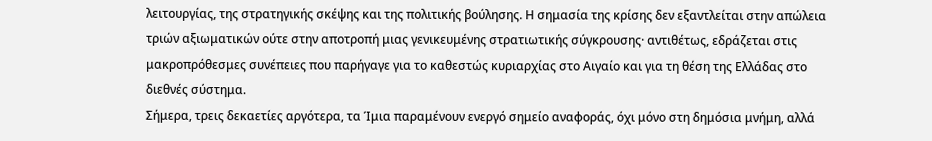λειτουργίας, της στρατηγικής σκέψης και της πολιτικής βούλησης. Η σημασία της κρίσης δεν εξαντλείται στην απώλεια τριών αξιωματικών ούτε στην αποτροπή μιας γενικευμένης στρατιωτικής σύγκρουσης· αντιθέτως, εδράζεται στις μακροπρόθεσμες συνέπειες που παρήγαγε για το καθεστώς κυριαρχίας στο Αιγαίο και για τη θέση της Ελλάδας στο διεθνές σύστημα.
Σήμερα, τρεις δεκαετίες αργότερα, τα Ίμια παραμένουν ενεργό σημείο αναφοράς, όχι μόνο στη δημόσια μνήμη, αλλά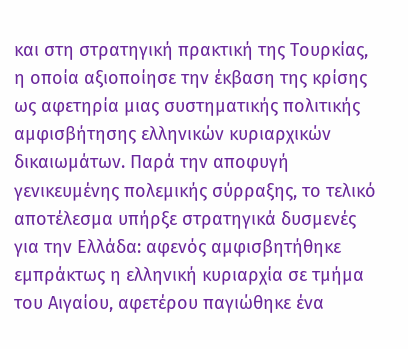και στη στρατηγική πρακτική της Τουρκίας, η οποία αξιοποίησε την έκβαση της κρίσης ως αφετηρία μιας συστηματικής πολιτικής αμφισβήτησης ελληνικών κυριαρχικών δικαιωμάτων. Παρά την αποφυγή γενικευμένης πολεμικής σύρραξης, το τελικό αποτέλεσμα υπήρξε στρατηγικά δυσμενές για την Ελλάδα: αφενός αμφισβητήθηκε εμπράκτως η ελληνική κυριαρχία σε τμήμα του Αιγαίου, αφετέρου παγιώθηκε ένα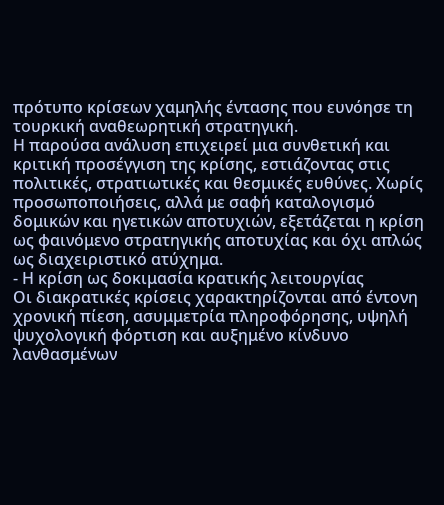πρότυπο κρίσεων χαμηλής έντασης που ευνόησε τη τουρκική αναθεωρητική στρατηγική.
Η παρούσα ανάλυση επιχειρεί μια συνθετική και κριτική προσέγγιση της κρίσης, εστιάζοντας στις πολιτικές, στρατιωτικές και θεσμικές ευθύνες. Χωρίς προσωποποιήσεις, αλλά με σαφή καταλογισμό δομικών και ηγετικών αποτυχιών, εξετάζεται η κρίση ως φαινόμενο στρατηγικής αποτυχίας και όχι απλώς ως διαχειριστικό ατύχημα.
- Η κρίση ως δοκιμασία κρατικής λειτουργίας
Οι διακρατικές κρίσεις χαρακτηρίζονται από έντονη χρονική πίεση, ασυμμετρία πληροφόρησης, υψηλή ψυχολογική φόρτιση και αυξημένο κίνδυνο λανθασμένων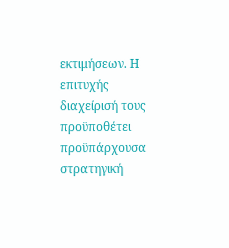εκτιμήσεων. Η επιτυχής διαχείρισή τους προϋποθέτει προϋπάρχουσα στρατηγική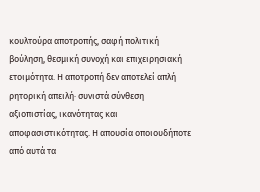κουλτούρα αποτροπής, σαφή πολιτική βούληση, θεσμική συνοχή και επιχειρησιακή ετοιμότητα. Η αποτροπή δεν αποτελεί απλή ρητορική απειλή· συνιστά σύνθεση αξιοπιστίας, ικανότητας και αποφασιστικότητας. Η απουσία οποιουδήποτε από αυτά τα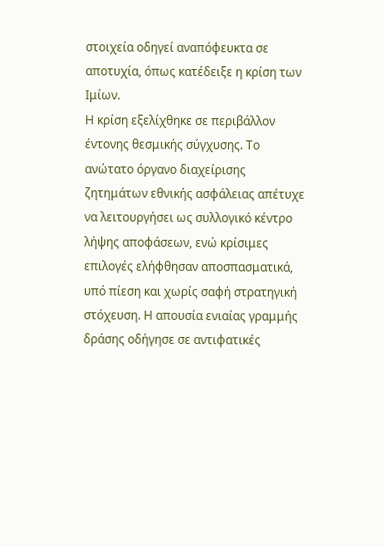στοιχεία οδηγεί αναπόφευκτα σε αποτυχία, όπως κατέδειξε η κρίση των Ιμίων.
Η κρίση εξελίχθηκε σε περιβάλλον έντονης θεσμικής σύγχυσης. Το ανώτατο όργανο διαχείρισης ζητημάτων εθνικής ασφάλειας απέτυχε να λειτουργήσει ως συλλογικό κέντρο λήψης αποφάσεων, ενώ κρίσιμες επιλογές ελήφθησαν αποσπασματικά, υπό πίεση και χωρίς σαφή στρατηγική στόχευση. Η απουσία ενιαίας γραμμής δράσης οδήγησε σε αντιφατικές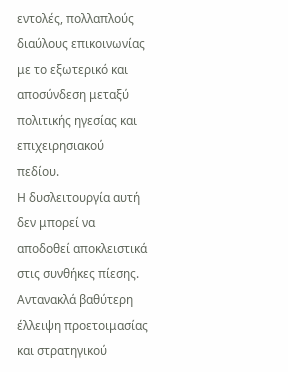εντολές, πολλαπλούς διαύλους επικοινωνίας με το εξωτερικό και αποσύνδεση μεταξύ πολιτικής ηγεσίας και επιχειρησιακού πεδίου.
Η δυσλειτουργία αυτή δεν μπορεί να αποδοθεί αποκλειστικά στις συνθήκες πίεσης. Αντανακλά βαθύτερη έλλειψη προετοιμασίας και στρατηγικού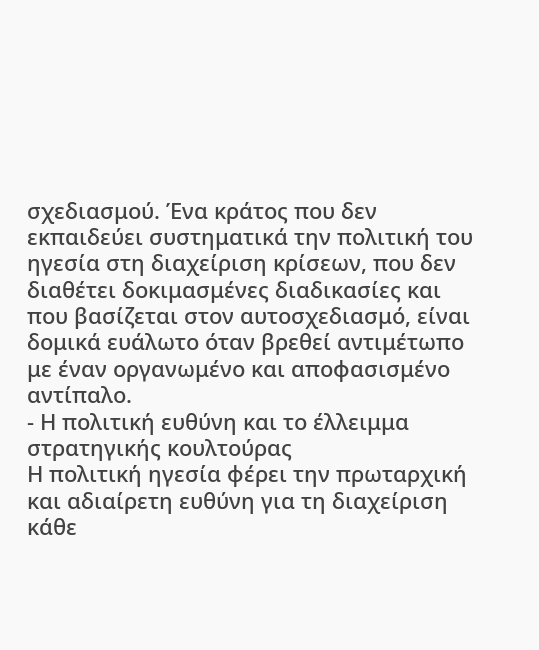σχεδιασμού. Ένα κράτος που δεν εκπαιδεύει συστηματικά την πολιτική του ηγεσία στη διαχείριση κρίσεων, που δεν διαθέτει δοκιμασμένες διαδικασίες και που βασίζεται στον αυτοσχεδιασμό, είναι δομικά ευάλωτο όταν βρεθεί αντιμέτωπο με έναν οργανωμένο και αποφασισμένο αντίπαλο.
- Η πολιτική ευθύνη και το έλλειμμα στρατηγικής κουλτούρας
Η πολιτική ηγεσία φέρει την πρωταρχική και αδιαίρετη ευθύνη για τη διαχείριση κάθε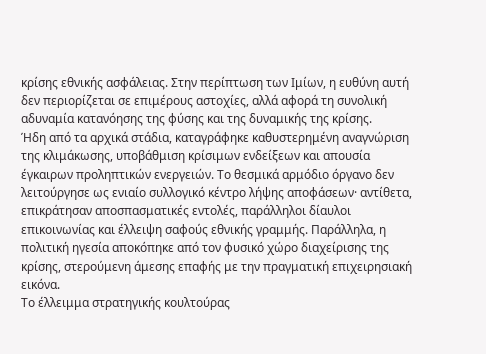κρίσης εθνικής ασφάλειας. Στην περίπτωση των Ιμίων, η ευθύνη αυτή δεν περιορίζεται σε επιμέρους αστοχίες, αλλά αφορά τη συνολική αδυναμία κατανόησης της φύσης και της δυναμικής της κρίσης.
Ήδη από τα αρχικά στάδια, καταγράφηκε καθυστερημένη αναγνώριση της κλιμάκωσης, υποβάθμιση κρίσιμων ενδείξεων και απουσία έγκαιρων προληπτικών ενεργειών. Το θεσμικά αρμόδιο όργανο δεν λειτούργησε ως ενιαίο συλλογικό κέντρο λήψης αποφάσεων· αντίθετα, επικράτησαν αποσπασματικές εντολές, παράλληλοι δίαυλοι επικοινωνίας και έλλειψη σαφούς εθνικής γραμμής. Παράλληλα, η πολιτική ηγεσία αποκόπηκε από τον φυσικό χώρο διαχείρισης της κρίσης, στερούμενη άμεσης επαφής με την πραγματική επιχειρησιακή εικόνα.
Το έλλειμμα στρατηγικής κουλτούρας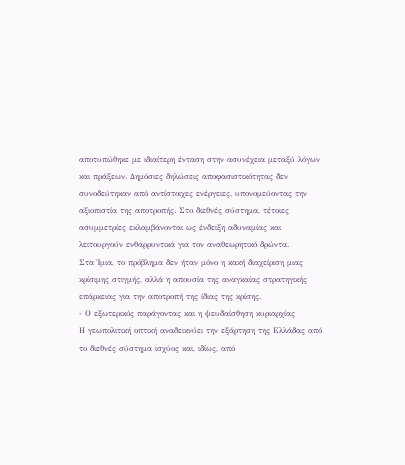αποτυπώθηκε με ιδιαίτερη ένταση στην ασυνέχεια μεταξύ λόγων και πράξεων. Δημόσιες δηλώσεις αποφασιστικότητας δεν συνοδεύτηκαν από αντίστοιχες ενέργειες, υπονομεύοντας την αξιοπιστία της αποτροπής. Στο διεθνές σύστημα, τέτοιες ασυμμετρίες εκλαμβάνονται ως ένδειξη αδυναμίας και λειτουργούν ενθαρρυντικά για τον αναθεωρητικό δρώντα.
Στα Ίμια, το πρόβλημα δεν ήταν μόνο η κακή διαχείριση μιας κρίσιμης στιγμής, αλλά η απουσία της αναγκαίας στρατηγικής επάρκειας για την αποτροπή της ίδιας της κρίσης.
- Ο εξωτερικός παράγοντας και η ψευδαίσθηση κυριαρχίας
Η γεωπολιτική οπτική αναδεικνύει την εξάρτηση της Ελλάδας από το διεθνές σύστημα ισχύος και, ιδίως, από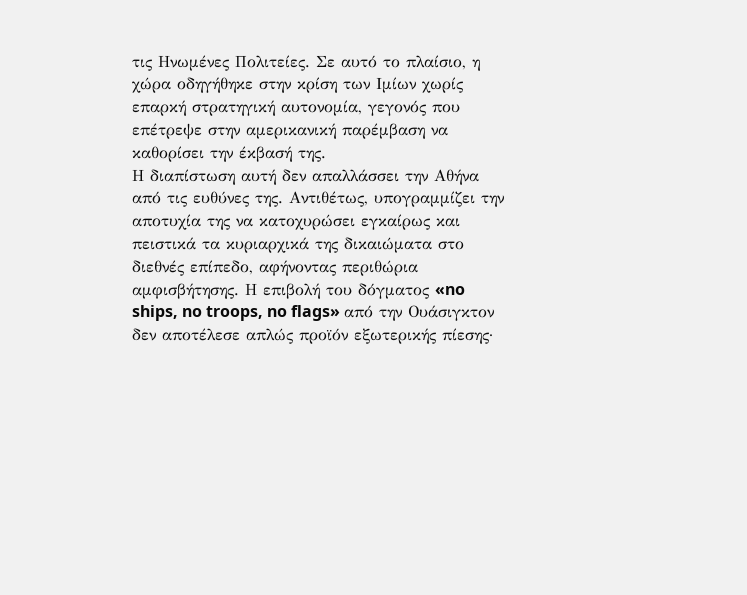τις Ηνωμένες Πολιτείες. Σε αυτό το πλαίσιο, η χώρα οδηγήθηκε στην κρίση των Ιμίων χωρίς επαρκή στρατηγική αυτονομία, γεγονός που επέτρεψε στην αμερικανική παρέμβαση να καθορίσει την έκβασή της.
Η διαπίστωση αυτή δεν απαλλάσσει την Αθήνα από τις ευθύνες της. Αντιθέτως, υπογραμμίζει την αποτυχία της να κατοχυρώσει εγκαίρως και πειστικά τα κυριαρχικά της δικαιώματα στο διεθνές επίπεδο, αφήνοντας περιθώρια αμφισβήτησης. Η επιβολή του δόγματος «no ships, no troops, no flags» από την Ουάσιγκτον δεν αποτέλεσε απλώς προϊόν εξωτερικής πίεσης·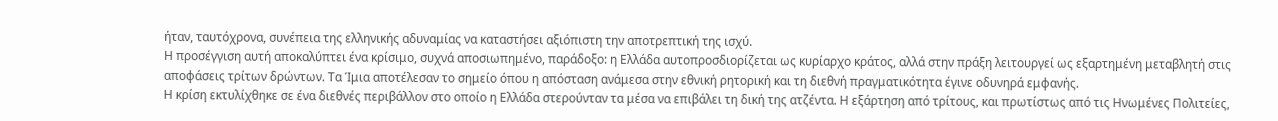ήταν, ταυτόχρονα, συνέπεια της ελληνικής αδυναμίας να καταστήσει αξιόπιστη την αποτρεπτική της ισχύ.
Η προσέγγιση αυτή αποκαλύπτει ένα κρίσιμο, συχνά αποσιωπημένο, παράδοξο: η Ελλάδα αυτοπροσδιορίζεται ως κυρίαρχο κράτος, αλλά στην πράξη λειτουργεί ως εξαρτημένη μεταβλητή στις αποφάσεις τρίτων δρώντων. Τα Ίμια αποτέλεσαν το σημείο όπου η απόσταση ανάμεσα στην εθνική ρητορική και τη διεθνή πραγματικότητα έγινε οδυνηρά εμφανής.
Η κρίση εκτυλίχθηκε σε ένα διεθνές περιβάλλον στο οποίο η Ελλάδα στερούνταν τα μέσα να επιβάλει τη δική της ατζέντα. Η εξάρτηση από τρίτους, και πρωτίστως από τις Ηνωμένες Πολιτείες,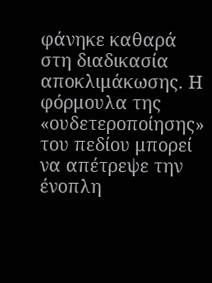φάνηκε καθαρά στη διαδικασία αποκλιμάκωσης. Η φόρμουλα της «ουδετεροποίησης» του πεδίου μπορεί να απέτρεψε την ένοπλη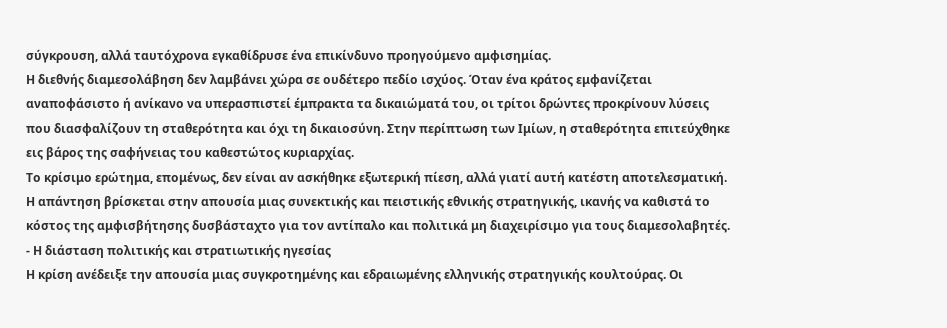σύγκρουση, αλλά ταυτόχρονα εγκαθίδρυσε ένα επικίνδυνο προηγούμενο αμφισημίας.
Η διεθνής διαμεσολάβηση δεν λαμβάνει χώρα σε ουδέτερο πεδίο ισχύος. Όταν ένα κράτος εμφανίζεται αναποφάσιστο ή ανίκανο να υπερασπιστεί έμπρακτα τα δικαιώματά του, οι τρίτοι δρώντες προκρίνουν λύσεις που διασφαλίζουν τη σταθερότητα και όχι τη δικαιοσύνη. Στην περίπτωση των Ιμίων, η σταθερότητα επιτεύχθηκε εις βάρος της σαφήνειας του καθεστώτος κυριαρχίας.
Το κρίσιμο ερώτημα, επομένως, δεν είναι αν ασκήθηκε εξωτερική πίεση, αλλά γιατί αυτή κατέστη αποτελεσματική. Η απάντηση βρίσκεται στην απουσία μιας συνεκτικής και πειστικής εθνικής στρατηγικής, ικανής να καθιστά το κόστος της αμφισβήτησης δυσβάσταχτο για τον αντίπαλο και πολιτικά μη διαχειρίσιμο για τους διαμεσολαβητές.
- Η διάσταση πολιτικής και στρατιωτικής ηγεσίας
Η κρίση ανέδειξε την απουσία μιας συγκροτημένης και εδραιωμένης ελληνικής στρατηγικής κουλτούρας. Οι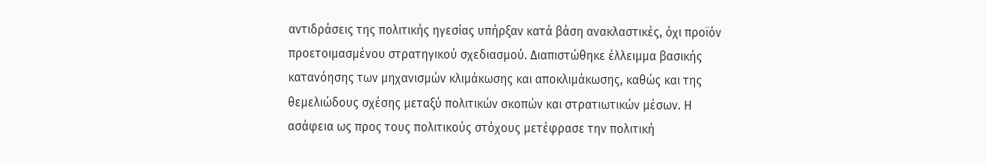αντιδράσεις της πολιτικής ηγεσίας υπήρξαν κατά βάση ανακλαστικές, όχι προϊόν προετοιμασμένου στρατηγικού σχεδιασμού. Διαπιστώθηκε έλλειμμα βασικής κατανόησης των μηχανισμών κλιμάκωσης και αποκλιμάκωσης, καθώς και της θεμελιώδους σχέσης μεταξύ πολιτικών σκοπών και στρατιωτικών μέσων. Η ασάφεια ως προς τους πολιτικούς στόχους μετέφρασε την πολιτική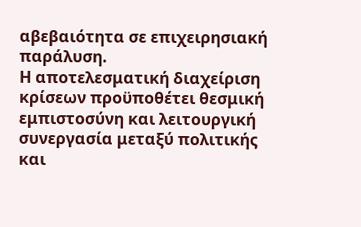αβεβαιότητα σε επιχειρησιακή παράλυση.
Η αποτελεσματική διαχείριση κρίσεων προϋποθέτει θεσμική εμπιστοσύνη και λειτουργική συνεργασία μεταξύ πολιτικής και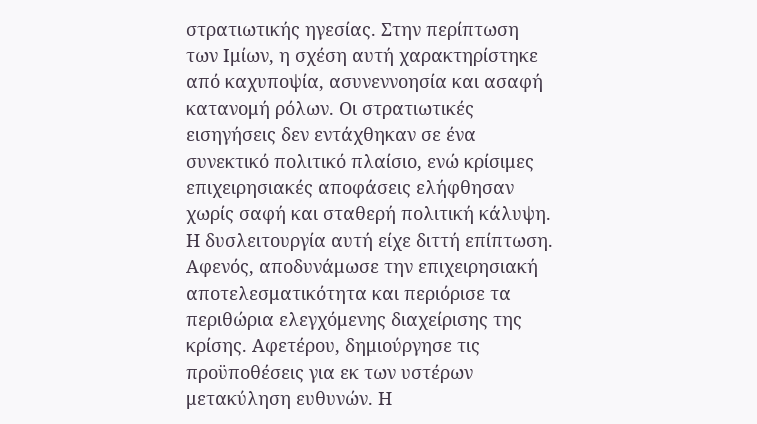στρατιωτικής ηγεσίας. Στην περίπτωση των Ιμίων, η σχέση αυτή χαρακτηρίστηκε από καχυποψία, ασυνεννοησία και ασαφή κατανομή ρόλων. Οι στρατιωτικές εισηγήσεις δεν εντάχθηκαν σε ένα συνεκτικό πολιτικό πλαίσιο, ενώ κρίσιμες επιχειρησιακές αποφάσεις ελήφθησαν χωρίς σαφή και σταθερή πολιτική κάλυψη.
Η δυσλειτουργία αυτή είχε διττή επίπτωση. Αφενός, αποδυνάμωσε την επιχειρησιακή αποτελεσματικότητα και περιόρισε τα περιθώρια ελεγχόμενης διαχείρισης της κρίσης. Αφετέρου, δημιούργησε τις προϋποθέσεις για εκ των υστέρων μετακύληση ευθυνών. Η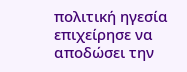πολιτική ηγεσία επιχείρησε να αποδώσει την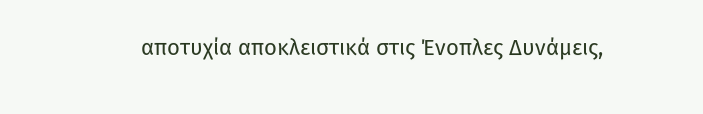αποτυχία αποκλειστικά στις Ένοπλες Δυνάμεις,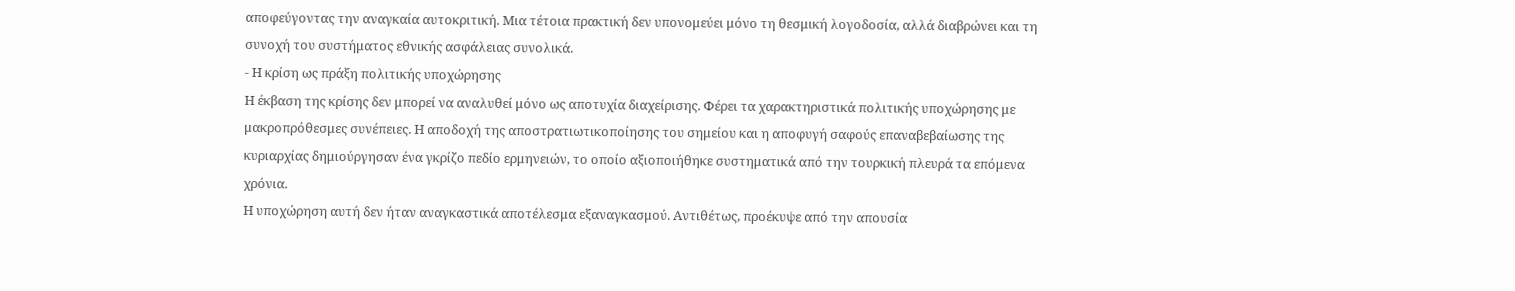αποφεύγοντας την αναγκαία αυτοκριτική. Μια τέτοια πρακτική δεν υπονομεύει μόνο τη θεσμική λογοδοσία, αλλά διαβρώνει και τη συνοχή του συστήματος εθνικής ασφάλειας συνολικά.
- Η κρίση ως πράξη πολιτικής υποχώρησης
Η έκβαση της κρίσης δεν μπορεί να αναλυθεί μόνο ως αποτυχία διαχείρισης. Φέρει τα χαρακτηριστικά πολιτικής υποχώρησης με μακροπρόθεσμες συνέπειες. Η αποδοχή της αποστρατιωτικοποίησης του σημείου και η αποφυγή σαφούς επαναβεβαίωσης της κυριαρχίας δημιούργησαν ένα γκρίζο πεδίο ερμηνειών, το οποίο αξιοποιήθηκε συστηματικά από την τουρκική πλευρά τα επόμενα χρόνια.
Η υποχώρηση αυτή δεν ήταν αναγκαστικά αποτέλεσμα εξαναγκασμού. Αντιθέτως, προέκυψε από την απουσία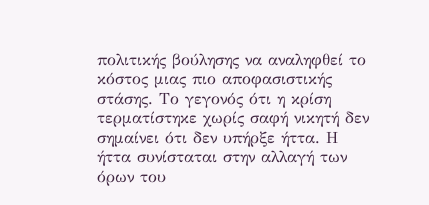πολιτικής βούλησης να αναληφθεί το κόστος μιας πιο αποφασιστικής στάσης. Το γεγονός ότι η κρίση τερματίστηκε χωρίς σαφή νικητή δεν σημαίνει ότι δεν υπήρξε ήττα. Η ήττα συνίσταται στην αλλαγή των όρων του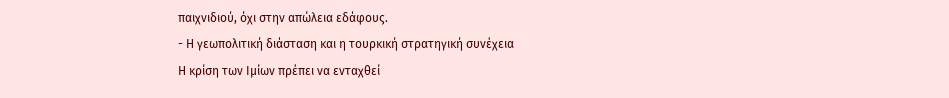παιχνιδιού, όχι στην απώλεια εδάφους.
- Η γεωπολιτική διάσταση και η τουρκική στρατηγική συνέχεια
Η κρίση των Ιμίων πρέπει να ενταχθεί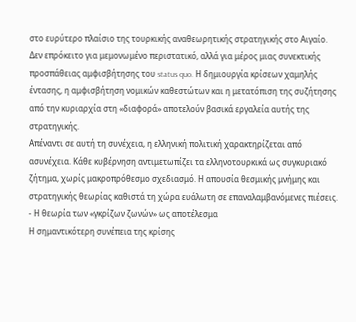στο ευρύτερο πλαίσιο της τουρκικής αναθεωρητικής στρατηγικής στο Αιγαίο. Δεν επρόκειτο για μεμονωμένο περιστατικό, αλλά για μέρος μιας συνεκτικής προσπάθειας αμφισβήτησης του status quo. Η δημιουργία κρίσεων χαμηλής έντασης, η αμφισβήτηση νομικών καθεστώτων και η μετατόπιση της συζήτησης από την κυριαρχία στη «διαφορά» αποτελούν βασικά εργαλεία αυτής της στρατηγικής.
Απέναντι σε αυτή τη συνέχεια, η ελληνική πολιτική χαρακτηρίζεται από ασυνέχεια. Κάθε κυβέρνηση αντιμετωπίζει τα ελληνοτουρκικά ως συγκυριακό ζήτημα, χωρίς μακροπρόθεσμο σχεδιασμό. Η απουσία θεσμικής μνήμης και στρατηγικής θεωρίας καθιστά τη χώρα ευάλωτη σε επαναλαμβανόμενες πιέσεις.
- Η θεωρία των «γκρίζων ζωνών» ως αποτέλεσμα
Η σημαντικότερη συνέπεια της κρίσης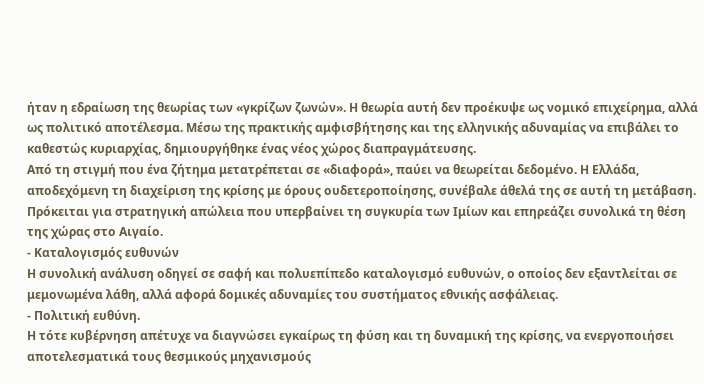ήταν η εδραίωση της θεωρίας των «γκρίζων ζωνών». Η θεωρία αυτή δεν προέκυψε ως νομικό επιχείρημα, αλλά ως πολιτικό αποτέλεσμα. Μέσω της πρακτικής αμφισβήτησης και της ελληνικής αδυναμίας να επιβάλει το καθεστώς κυριαρχίας, δημιουργήθηκε ένας νέος χώρος διαπραγμάτευσης.
Από τη στιγμή που ένα ζήτημα μετατρέπεται σε «διαφορά», παύει να θεωρείται δεδομένο. Η Ελλάδα, αποδεχόμενη τη διαχείριση της κρίσης με όρους ουδετεροποίησης, συνέβαλε άθελά της σε αυτή τη μετάβαση. Πρόκειται για στρατηγική απώλεια που υπερβαίνει τη συγκυρία των Ιμίων και επηρεάζει συνολικά τη θέση της χώρας στο Αιγαίο.
- Καταλογισμός ευθυνών
Η συνολική ανάλυση οδηγεί σε σαφή και πολυεπίπεδο καταλογισμό ευθυνών, ο οποίος δεν εξαντλείται σε μεμονωμένα λάθη, αλλά αφορά δομικές αδυναμίες του συστήματος εθνικής ασφάλειας.
- Πολιτική ευθύνη.
Η τότε κυβέρνηση απέτυχε να διαγνώσει εγκαίρως τη φύση και τη δυναμική της κρίσης, να ενεργοποιήσει αποτελεσματικά τους θεσμικούς μηχανισμούς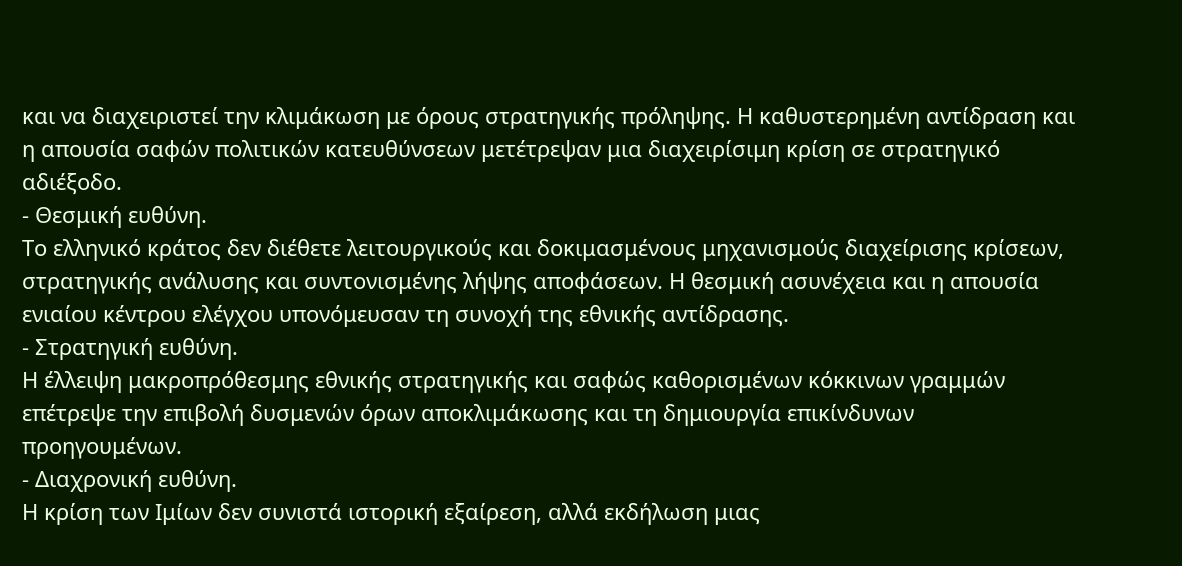και να διαχειριστεί την κλιμάκωση με όρους στρατηγικής πρόληψης. Η καθυστερημένη αντίδραση και η απουσία σαφών πολιτικών κατευθύνσεων μετέτρεψαν μια διαχειρίσιμη κρίση σε στρατηγικό αδιέξοδο.
- Θεσμική ευθύνη.
Το ελληνικό κράτος δεν διέθετε λειτουργικούς και δοκιμασμένους μηχανισμούς διαχείρισης κρίσεων, στρατηγικής ανάλυσης και συντονισμένης λήψης αποφάσεων. Η θεσμική ασυνέχεια και η απουσία ενιαίου κέντρου ελέγχου υπονόμευσαν τη συνοχή της εθνικής αντίδρασης.
- Στρατηγική ευθύνη.
Η έλλειψη μακροπρόθεσμης εθνικής στρατηγικής και σαφώς καθορισμένων κόκκινων γραμμών επέτρεψε την επιβολή δυσμενών όρων αποκλιμάκωσης και τη δημιουργία επικίνδυνων προηγουμένων.
- Διαχρονική ευθύνη.
Η κρίση των Ιμίων δεν συνιστά ιστορική εξαίρεση, αλλά εκδήλωση μιας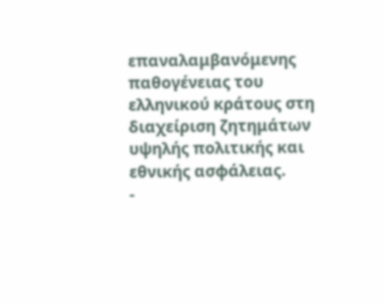επαναλαμβανόμενης παθογένειας του ελληνικού κράτους στη διαχείριση ζητημάτων υψηλής πολιτικής και εθνικής ασφάλειας.
-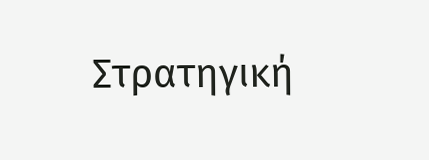Στρατηγική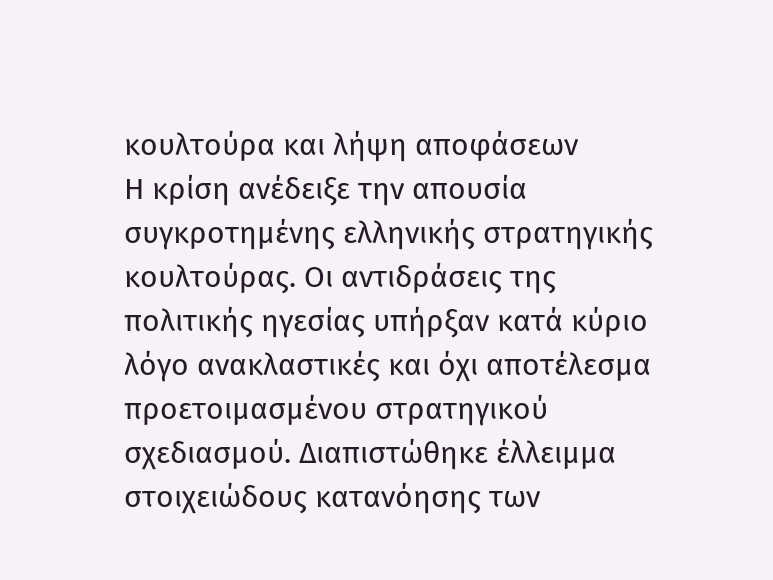κουλτούρα και λήψη αποφάσεων
Η κρίση ανέδειξε την απουσία συγκροτημένης ελληνικής στρατηγικής κουλτούρας. Οι αντιδράσεις της πολιτικής ηγεσίας υπήρξαν κατά κύριο λόγο ανακλαστικές και όχι αποτέλεσμα προετοιμασμένου στρατηγικού σχεδιασμού. Διαπιστώθηκε έλλειμμα στοιχειώδους κατανόησης των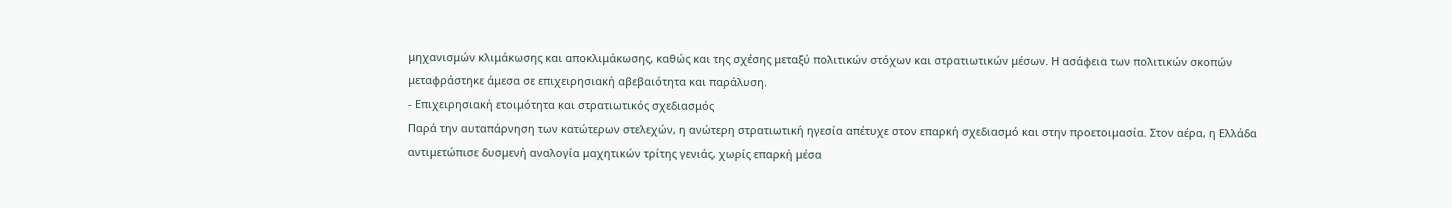μηχανισμών κλιμάκωσης και αποκλιμάκωσης, καθώς και της σχέσης μεταξύ πολιτικών στόχων και στρατιωτικών μέσων. Η ασάφεια των πολιτικών σκοπών μεταφράστηκε άμεσα σε επιχειρησιακή αβεβαιότητα και παράλυση.
- Επιχειρησιακή ετοιμότητα και στρατιωτικός σχεδιασμός
Παρά την αυταπάρνηση των κατώτερων στελεχών, η ανώτερη στρατιωτική ηγεσία απέτυχε στον επαρκή σχεδιασμό και στην προετοιμασία. Στον αέρα, η Ελλάδα αντιμετώπισε δυσμενή αναλογία μαχητικών τρίτης γενιάς, χωρίς επαρκή μέσα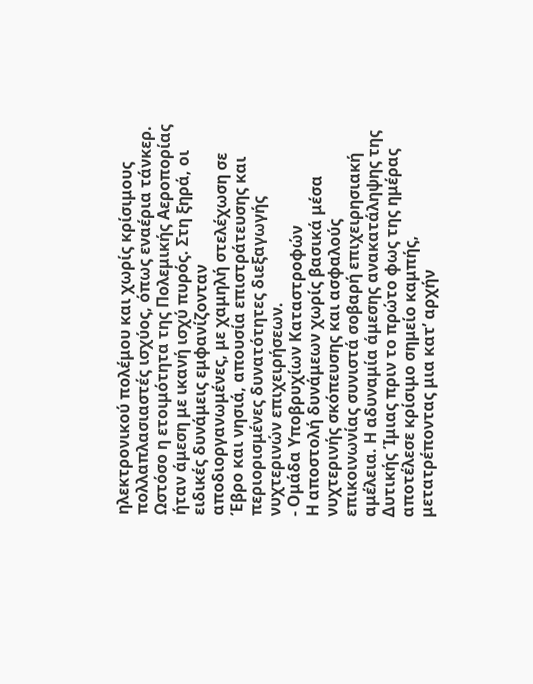ηλεκτρονικού πολέμου και χωρίς κρίσιμους πολλαπλασιαστές ισχύος, όπως εναέρια τάνκερ. Ωστόσο η ετοιμότητα της Πολεμικής Αεροπορίας ήταν άμεση με ικανή ισχύ πυρός. Στη ξηρά, οι ειδικές δυνάμεις εμφανίζονταν αποδιοργανωμένες, με χαμηλή στελέχωση σε Έβρο και νησιά, απουσία επιστράτευσης και περιορισμένες δυνατότητες διεξαγωγής νυχτερινών επιχειρήσεων.
- Ομάδα Υποβρυχίων Καταστροφών
Η αποστολή δυνάμεων χωρίς βασικά μέσα νυχτερινής σκόπευσης και ασφαλούς επικοινωνίας συνιστά σοβαρή επιχειρησιακή αμέλεια. Η αδυναμία άμεσης ανακατάληψης της Δυτικής Ίμιας πριν το πρώτο φως της ημέρας αποτέλεσε κρίσιμο σημείο καμπής, μετατρέποντας μια κατ’ αρχήν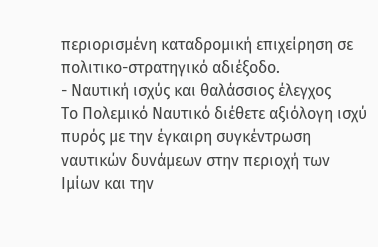περιορισμένη καταδρομική επιχείρηση σε πολιτικο-στρατηγικό αδιέξοδο.
- Ναυτική ισχύς και θαλάσσιος έλεγχος
Το Πολεμικό Ναυτικό διέθετε αξιόλογη ισχύ πυρός με την έγκαιρη συγκέντρωση ναυτικών δυνάμεων στην περιοχή των Ιμίων και την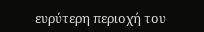ευρύτερη περιοχή του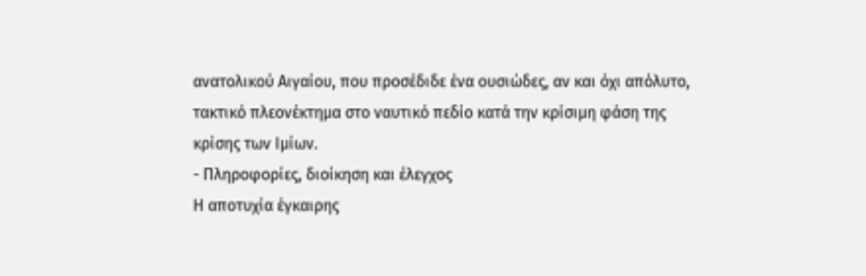ανατολικού Αιγαίου, που προσέδιδε ένα ουσιώδες, αν και όχι απόλυτο, τακτικό πλεονέκτημα στο ναυτικό πεδίο κατά την κρίσιμη φάση της κρίσης των Ιμίων.
- Πληροφορίες, διοίκηση και έλεγχος
Η αποτυχία έγκαιρης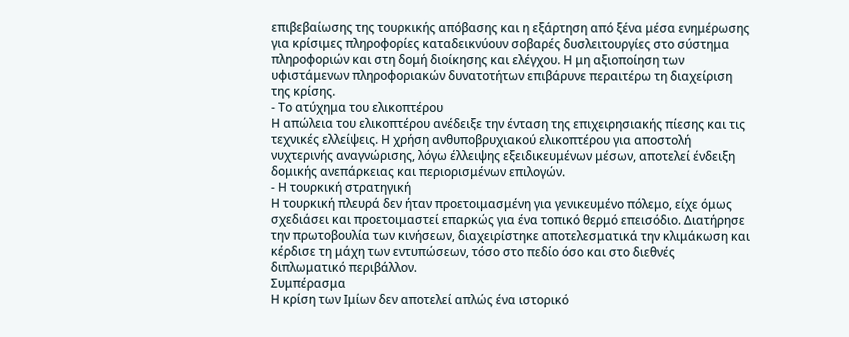επιβεβαίωσης της τουρκικής απόβασης και η εξάρτηση από ξένα μέσα ενημέρωσης για κρίσιμες πληροφορίες καταδεικνύουν σοβαρές δυσλειτουργίες στο σύστημα πληροφοριών και στη δομή διοίκησης και ελέγχου. Η μη αξιοποίηση των υφιστάμενων πληροφοριακών δυνατοτήτων επιβάρυνε περαιτέρω τη διαχείριση της κρίσης.
- Το ατύχημα του ελικοπτέρου
Η απώλεια του ελικοπτέρου ανέδειξε την ένταση της επιχειρησιακής πίεσης και τις τεχνικές ελλείψεις. Η χρήση ανθυποβρυχιακού ελικοπτέρου για αποστολή νυχτερινής αναγνώρισης, λόγω έλλειψης εξειδικευμένων μέσων, αποτελεί ένδειξη δομικής ανεπάρκειας και περιορισμένων επιλογών.
- Η τουρκική στρατηγική
Η τουρκική πλευρά δεν ήταν προετοιμασμένη για γενικευμένο πόλεμο, είχε όμως σχεδιάσει και προετοιμαστεί επαρκώς για ένα τοπικό θερμό επεισόδιο. Διατήρησε την πρωτοβουλία των κινήσεων, διαχειρίστηκε αποτελεσματικά την κλιμάκωση και κέρδισε τη μάχη των εντυπώσεων, τόσο στο πεδίο όσο και στο διεθνές διπλωματικό περιβάλλον.
Συμπέρασμα
Η κρίση των Ιμίων δεν αποτελεί απλώς ένα ιστορικό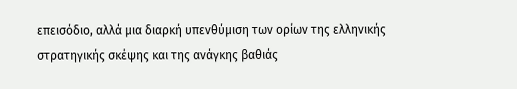επεισόδιο, αλλά μια διαρκή υπενθύμιση των ορίων της ελληνικής στρατηγικής σκέψης και της ανάγκης βαθιάς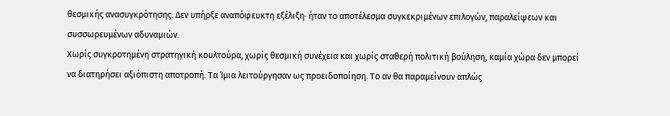θεσμικής ανασυγκρότησης. Δεν υπήρξε αναπόφευκτη εξέλιξη· ήταν το αποτέλεσμα συγκεκριμένων επιλογών, παραλείψεων και συσσωρευμένων αδυναμιών.
Χωρίς συγκροτημένη στρατηγική κουλτούρα, χωρίς θεσμική συνέχεια και χωρίς σταθερή πολιτική βούληση, καμία χώρα δεν μπορεί να διατηρήσει αξιόπιστη αποτροπή. Τα Ίμια λειτούργησαν ως προειδοποίηση. Το αν θα παραμείνουν απλώς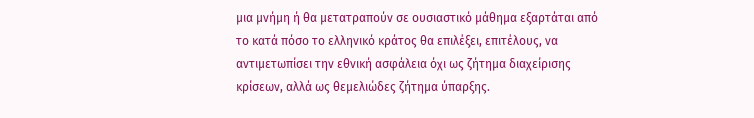μια μνήμη ή θα μετατραπούν σε ουσιαστικό μάθημα εξαρτάται από το κατά πόσο το ελληνικό κράτος θα επιλέξει, επιτέλους, να αντιμετωπίσει την εθνική ασφάλεια όχι ως ζήτημα διαχείρισης κρίσεων, αλλά ως θεμελιώδες ζήτημα ύπαρξης.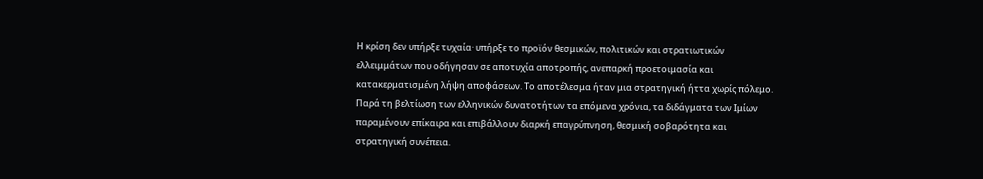Η κρίση δεν υπήρξε τυχαία· υπήρξε το προϊόν θεσμικών, πολιτικών και στρατιωτικών ελλειμμάτων που οδήγησαν σε αποτυχία αποτροπής, ανεπαρκή προετοιμασία και κατακερματισμένη λήψη αποφάσεων. Το αποτέλεσμα ήταν μια στρατηγική ήττα χωρίς πόλεμο. Παρά τη βελτίωση των ελληνικών δυνατοτήτων τα επόμενα χρόνια, τα διδάγματα των Ιμίων παραμένουν επίκαιρα και επιβάλλουν διαρκή επαγρύπνηση, θεσμική σοβαρότητα και στρατηγική συνέπεια.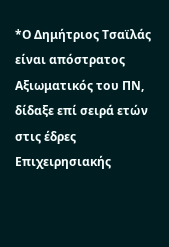*Ο Δημήτριος Τσαϊλάς είναι απόστρατος Αξιωματικός του ΠΝ, δίδαξε επί σειρά ετών στις έδρες Επιχειρησιακής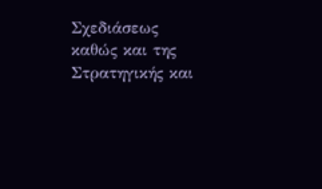Σχεδιάσεως καθώς και της Στρατηγικής και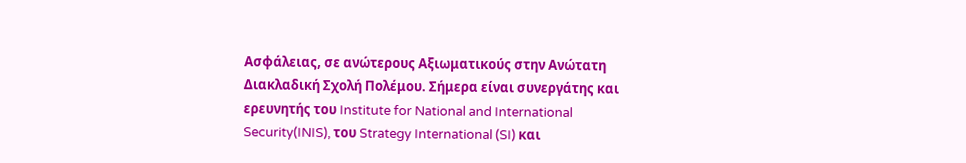Ασφάλειας, σε ανώτερους Αξιωματικούς στην Ανώτατη Διακλαδική Σχολή Πολέμου. Σήμερα είναι συνεργάτης και ερευνητής του Institute for National and International Security(INIS), του Strategy International (SI) και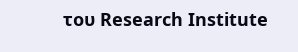του Research Institute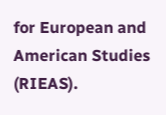for European and American Studies (RIEAS).